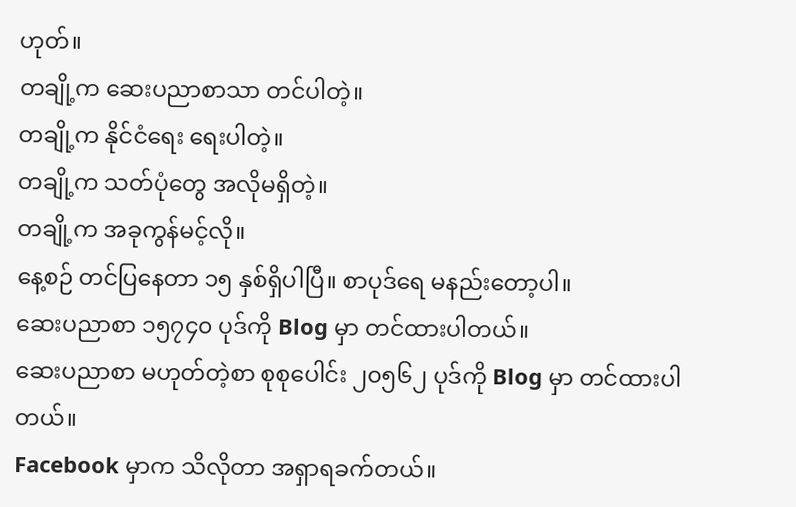ဟုတ်။
တချို့က ဆေးပညာစာသာ တင်ပါတဲ့။
တချို့က နိုင်ငံရေး ရေးပါတဲ့။
တချို့က သတ်ပုံတွေ အလိုမရှိတဲ့။
တချို့က အခုကွန်မင့်လို။
နေ့စဉ် တင်ပြနေတာ ၁၅ နှစ်ရှိပါပြီ။ စာပုဒ်ရေ မနည်းတော့ပါ။
ဆေးပညာစာ ၁၅၇၄၀ ပုဒ်ကို Blog မှာ တင်ထားပါတယ်။
ဆေးပညာစာ မဟုတ်တဲ့စာ စုစုပေါင်း ၂၀၅၆၂ ပုဒ်ကို Blog မှာ တင်ထားပါတယ်။
Facebook မှာက သိလိုတာ အရှာရခက်တယ်။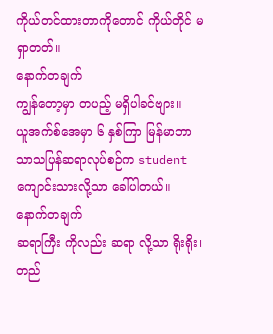ကိုယ်တင်ထားတာကိုတောင် ကိုယ်တိုင် မရှာတတ်။
နောက်တချက်
ကျွန်တော့မှာ တပည့် မရှိပါခင်ဗျား။
ယူအက်စ်အေမှာ ၆ နှစ်ကြာ မြန်မာဘာသာသပြန်ဆရာလုပ်စဉ်က student ကျောင်းသားလို့သာ ခေါ်ပါတယ်။
နောက်တချက်
ဆရာကြီး ကိုလည်း ဆရာ လို့သာ ရိုးရိုး၊ တည်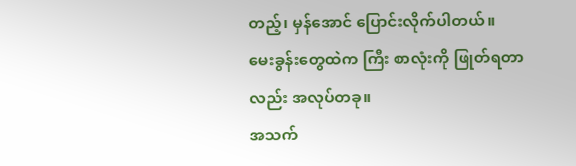တည့်၊ မှန်အောင် ပြောင်းလိုက်ပါတယ်။
မေးခွန်းတွေထဲက ကြီး စာလုံးကို ဖြုတ်ရတာလည်း အလုပ်တခု။
အသက်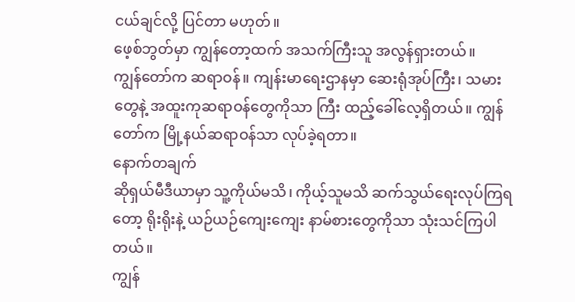ငယ်ချင်လို့ ပြင်တာ မဟုတ်။
ဖေ့စ်ဘွတ်မှာ ကျွန်တော့ထက် အသက်ကြီးသူ အလွန်ရှားတယ်။
ကျွန်တော်က ဆရာဝန်။ ကျန်းမာရေးဌာနမှာ ဆေးရုံအုပ်ကြီး၊ သမားတွေနဲ့ အထူးကုဆရာဝန်တွေကိုသာ ကြီး ထည့်ခေါ်လေ့ရှိတယ်။ ကျွန်တော်က မြို့နယ်ဆရာဝန်သာ လုပ်ခဲ့ရတာ။
နောက်တချက်
ဆိုရှယ်မီဒီယာမှာ သူ့ကိုယ်မသိ၊ ကိုယ့်သူမသိ ဆက်သွယ်ရေးလုပ်ကြရတော့ ရိုးရိုးနဲ့ ယဉ်ယဉ်ကျေးကျေး နာမ်စားတွေကိုသာ သုံးသင်ကြပါတယ်။
ကျွန်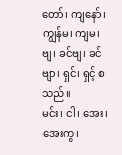တော်၊ ကျနော်၊ ကျွန်မ၊ ကျမ၊ ဗျ၊ ခင်ဗျ၊ ခင်ဗျာ၊ ရှင်၊ ရှင့် စသည်။
မင်း၊ ငါ၊ အေး၊ အေးကွ၊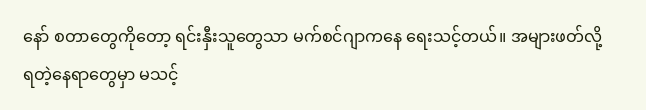နော် စတာတွေကိုတော့ ရင်းနှီးသူတွေသာ မက်စင်ဂျာကနေ ရေးသင့်တယ်။ အများဖတ်လို့ရတဲ့နေရာတွေမှာ မသင့်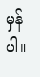မှန်ပါ။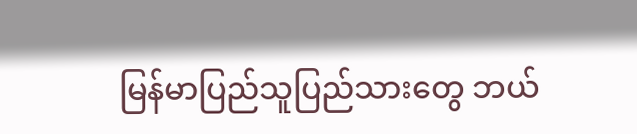မြန်မာပြည်သူပြည်သားတွေ ဘယ်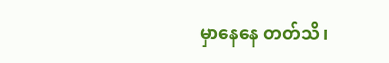မှာနေနေ တတ်သိ၊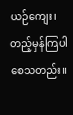ယဉ်ကျေး၊ တည့်မှန်ကြပါစေသတည်း။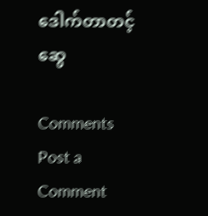ဒေါက်တာတင့်ဆွေ

Comments
Post a Comment